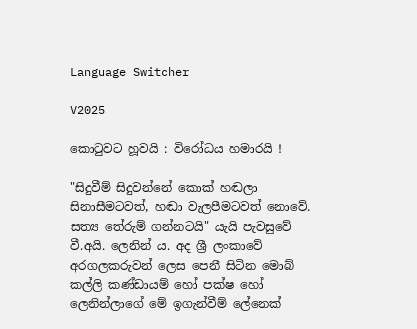Language Switcher

V2025

කොටුවට හූවයි : විරෝධය හමාරයි !

"සිදුවීම් සිදුවන්නේ කොක් හඬලා සිනාසීමටවත්, හඬා වැලපීමටවත් නොවේ. සත්‍ය තේරුම් ගන්නටයි" යැයි පැවසුවේ වී.අයි. ලෙනින් ය. අද ශ්‍රී ලංකාවේ අරගලකරුවන් ලෙස පෙනී සිටින මොබ් කල්ලි කණ්ඩායම් හෝ පක්ෂ හෝ ලෙනින්ලාගේ මේ ඉගැන්වීම් ලේනෙක්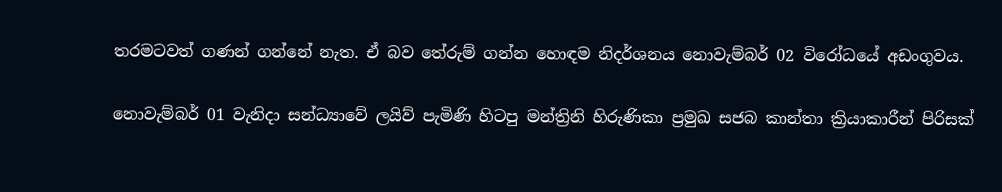තරමටවත් ගණන් ගන්නේ නැත. ඒ බව තේරුම් ගන්න හොඳම නිදර්ශනය නොවැම්බර් 02 විරෝධයේ අඩංගුවය.

නොවැම්බර් 01 වැනිදා සන්ධ්‍යාවේ ලයිව් පැමිණි හිටපු මන්ත්‍රිනි හිරුණිකා ප්‍රමුඛ සජබ කාන්තා ක්‍රියාකාරීන් පිරිසක්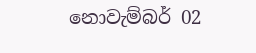නොවැම්බර් 02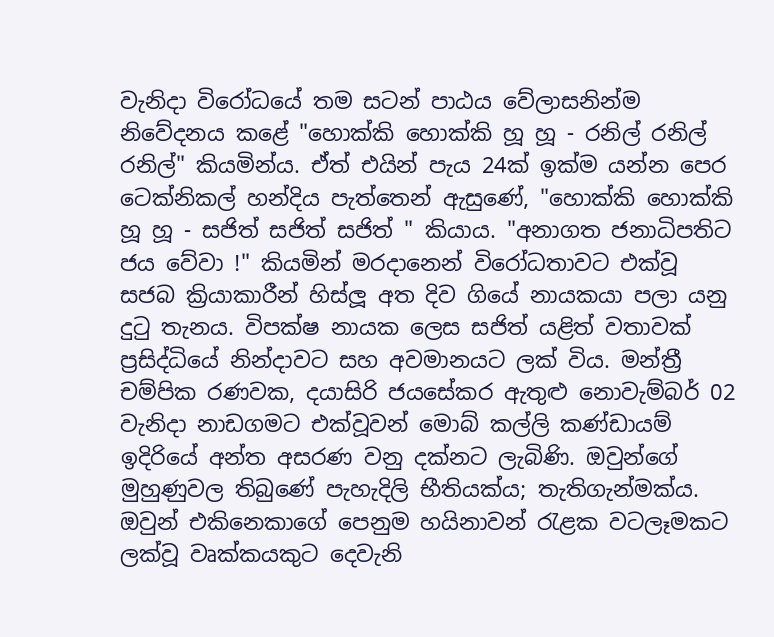වැනිදා විරෝධයේ තම සටන් පාඨය වේලාසනින්ම නිවේදනය කළේ "හොක්කි හොක්කි හූ හූ - රනිල් රනිල් රනිල්" කියමින්ය. ඒත් එයින් පැය 24ක් ඉක්ම යන්න පෙර ටෙක්නිකල් හන්දිය පැත්තෙන් ඇසුණේ, "හොක්කි හොක්කි හූ හූ - සජිත් සජිත් සජිත් " කියාය. "අනාගත ජනාධිපතිට ජය වේවා !" කියමින් මරදානෙන් විරෝධතාවට එක්වූ සජබ ක්‍රියාකාරීන් හිස්ලූ අත දිව ගියේ නායකයා පලා යනු දුටු තැනය. විපක්ෂ නායක ලෙස සජිත් යළිත් වතාවක් ප්‍රසිද්ධියේ නින්දාවට සහ අවමානයට ලක් විය. මන්ත්‍රී චම්පික රණවක, දයාසිරි ජයසේකර ඇතුළු නොවැම්බර් 02 වැනිදා නාඩගමට එක්වූවන් මොබ් කල්ලි කණ්ඩායම් ඉදිරියේ අන්ත අසරණ වනු දක්නට ලැබිණි. ඔවුන්ගේ මුහුණුවල තිබුණේ පැහැදිලි භීතියක්ය; තැතිගැන්මක්ය. ඔවුන් එකිනෙකාගේ පෙනුම හයිනාවන් රැළක වටලෑමකට ලක්වූ වෘක්කයකුට දෙවැනි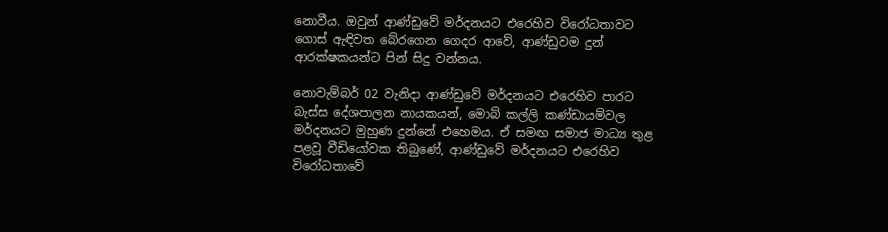නොවීය. ඔවුන් ආණ්ඩුවේ මර්දනයට එරෙහිව විරෝධතාවට ගොස් ඇඳිවත බේරගෙන ගෙදර ආවේ, ආණ්ඩුවම දුන් ආරක්ෂකයන්ට පින් සිදු වන්නය.

නොවැම්බර් 02 වැනිදා ආණ්ඩුවේ මර්දනයට එරෙහිව පාරට බැස්ස දේශපාලන නායකයන්, මොබ් කල්ලි කණ්ඩායම්වල මර්දනයට මුහුණ දුන්නේ එහෙමය. ඒ සමඟ සමාජ මාධ්‍ය තුළ පළවූ වීඩියෝවක තිබුණේ, ආණ්ඩුවේ මර්දනයට එරෙහිව විරෝධතාවේ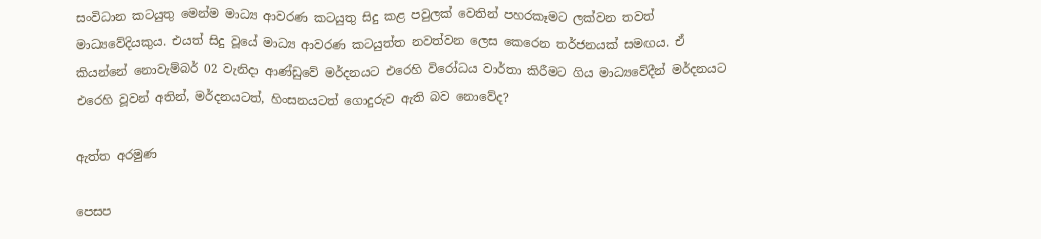සංවිධාන කටයුතු මෙන්ම මාධ්‍ය ආවරණ කටයුතු සිදු කළ පවුලක් වෙතින් පහරකෑමට ලක්වන තවත් මාධ්‍යවේදියකුය. එයත් සිදු වූයේ මාධ්‍ය ආවරණ කටයුත්ත නවත්වන ලෙස කෙරෙන තර්ජනයක් සමඟය. ඒ කියන්නේ නොවැම්බර් 02 වැනිදා ආණ්ඩුවේ මර්දනයට එරෙහි විරෝධය වාර්තා කිරීමට ගිය මාධ්‍යවේදීන් මර්දනයට එරෙහි වූවන් අතින්, මර්දනයටත්, හිංසනයටත් ගොදුරුව ඇති බව නොවේද?

ඇත්ත අරමුණ

පෙසප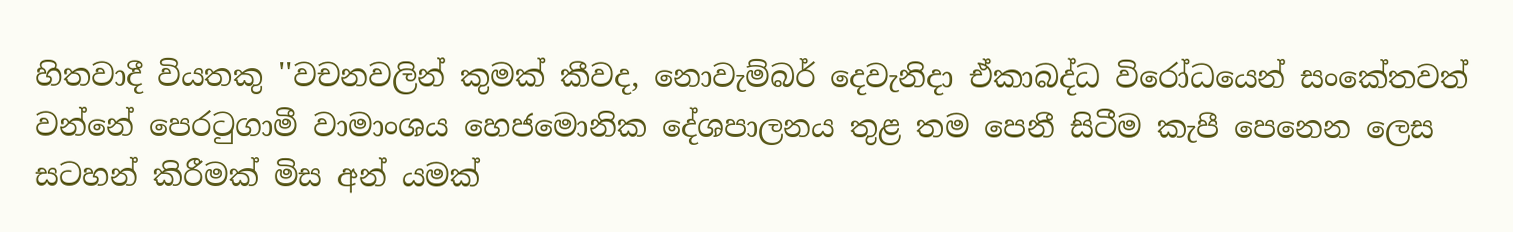හිතවාදී වියතකු ''වචනවලින් කුමක් කීවද, නොවැම්බර් දෙවැනිදා ඒකාබද්ධ විරෝධයෙන් සංකේතවත් වන්නේ පෙරටුගාමී වාමාංශය හෙජමොනික දේශපාලනය තුළ තම පෙනී සිටීම කැපී පෙනෙන ලෙස සටහන් කිරීමක් මිස අන් යමක්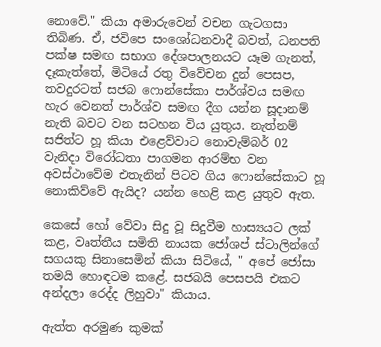නොවේ." කියා අමාරුවෙන් වචන ගැටගසා තිබිණ. ඒ, ජවිපෙ සංශෝධනවාදී බවත්, ධනපති පක්ෂ සමඟ සභාග දේශපාලනයට යෑම ගැනත්, දෑකැත්තේ, මිටියේ රතු විවේචන දුන් පෙසප, තවදුරටත් සජබ ෆොන්සේකා පාර්ශ්වය සමඟ හැර වෙනත් පාර්ශ්ව සමඟ දීග යන්න සූදානම් නැති බවට වන සටහන විය යුතුය. නැත්නම් සජිත්ට හූ කියා එළෙව්වාට නොවැම්බර් 02 වැනිදා විරෝධතා පාගමන ආරම්භ වන අවස්ථාවේම එතැනින් පිටව ගිය ෆොන්සේකාට හූ නොකිව්වේ ඇයිද? යන්න හෙළි කළ යුතුව ඇත.

කෙසේ හෝ වේවා සිදු වූ සිදුවීම හාස්‍යයට ලක් කළ, වෘත්තීය සමිති නායක ජෝශප් ස්ටාලින්ගේ සගයකු සිනාසෙමින් කියා සිටියේ, " අපේ ජෝසා තමයි හොඳටම කළේ. සජබයි පෙසපයි එකට අන්දලා රෙද්ද ලිහුවා" කියාය.

ඇත්ත අරමුණ කුමක්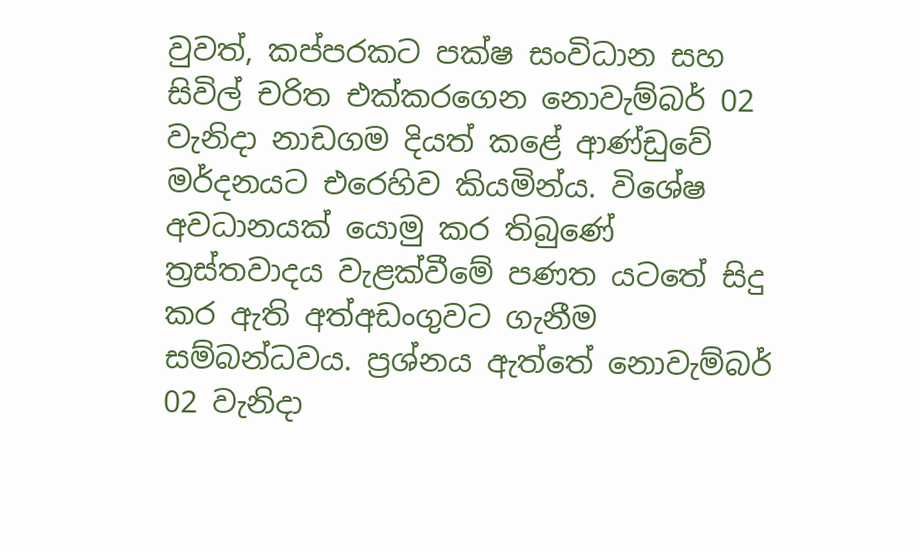වුවත්, කප්පරකට පක්ෂ සංවිධාන සහ සිවිල් චරිත එක්කරගෙන නොවැම්බර් 02 වැනිදා නාඩගම දියත් කළේ ආණ්ඩුවේ මර්දනයට එරෙහිව කියමින්ය. විශේෂ අවධානයක් යොමු කර තිබුණේ ත්‍රස්තවාදය වැළක්වීමේ පණත යටතේ සිදු කර ඇති අත්අඩංගුවට ගැනීම සම්බන්ධවය. ප්‍රශ්නය ඇත්තේ නොවැම්බර් 02 වැනිදා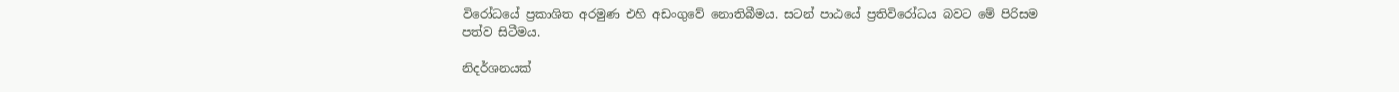විරෝධයේ ප්‍රකාශිත අරමුණ එහි අඩංගුවේ නොතිබීමය. සටන් පාඨයේ ප්‍රතිවිරෝධය බවට මේ පිරිසම පත්ව සිටීමය.

නිදර්ශනයක්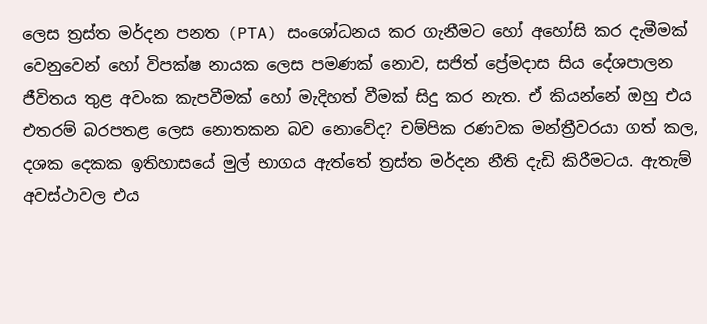ලෙස ත්‍රස්ත මර්දන පනත (PTA) සංශෝධනය කර ගැනීමට හෝ අහෝසි කර දැමීමක් වෙනුවෙන් හෝ විපක්ෂ නායක ලෙස පමණක් නොව, සජිත් ප්‍රේමදාස සිය දේශපාලන ජීවිතය තුළ අවංක කැපවීමක් හෝ මැදිහත් වීමක් සිදු කර නැත. ඒ කියන්නේ ඔහු එය එතරම් බරපතළ ලෙස නොතකන බව නොවේද? චම්පික රණවක මන්ත්‍රීවරයා ගත් කල, දශක දෙකක ඉතිහාසයේ මුල් භාගය ඇත්තේ ත්‍රස්ත මර්දන නීති දැඩි කිරීමටය. ඇතැම් අවස්ථාවල එය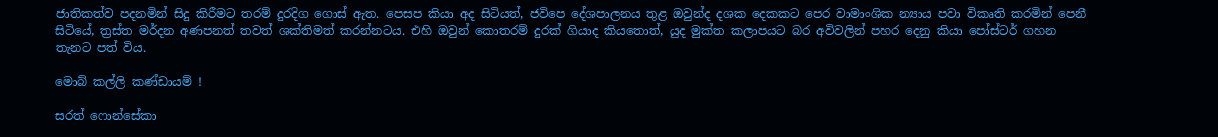ජාතිකත්ව පදනමින් සිදු කිරීමට තරම් දුරදිග ගොස් ඇත. පෙසප කියා අද සිටියත්, ජවිපෙ දේශපාලනය තුළ ඔවුන්ද දශක දෙකකට පෙර වාමාංශික න්‍යාය පවා විකෘති කරමින් පෙනී සිටියේ, ත්‍රස්ත මර්දන අණපනත් තවත් ශක්තිමත් කරන්නටය. එහි ඔවුන් කොතරම් දුරක් ගියාද කියතොත්, යුද මුක්ත කලාපයට බර අවිවලින් පහර දෙනු කියා පෝස්ටර් ගහන තැනට පත් විය.

මොබ් කල්ලි කණ්ඩායම් !

සරත් ෆොන්සේකා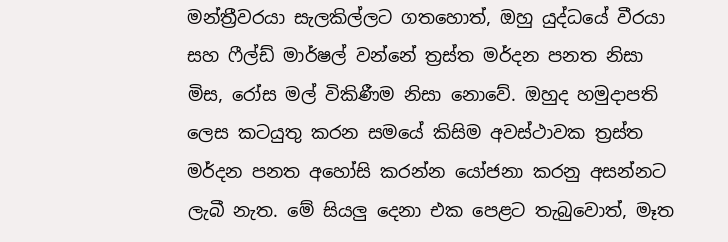මන්ත්‍රීවරයා සැලකිල්ලට ගතහොත්, ඔහු යුද්ධයේ වීරයා සහ ෆීල්ඩ් මාර්ෂල් වන්නේ ත්‍රස්ත මර්දන පනත නිසා මිස, රෝස මල් විකිණීම නිසා නොවේ. ඔහුද හමුදාපති ලෙස කටයුතු කරන සමයේ කිසිම අවස්ථාවක ත්‍රස්ත මර්දන පනත අහෝසි කරන්න යෝජනා කරනු අසන්නට ලැබී නැත. මේ සියලු දෙනා එක පෙළට තැබුවොත්, මෑත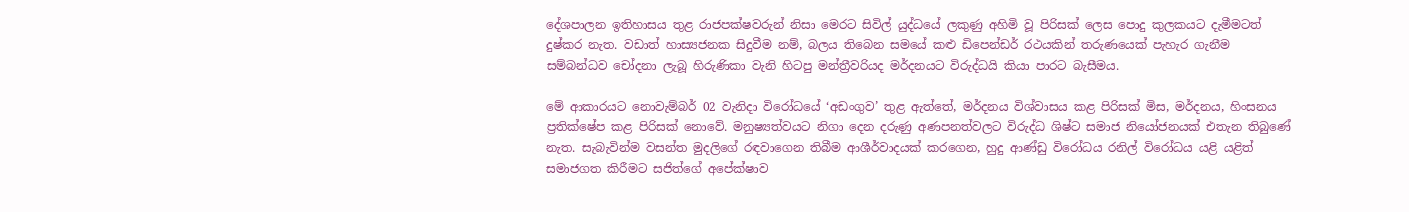දේශපාලන ඉතිහාසය තුළ රාජපක්ෂවරුන් නිසා මෙරට සිවිල් යුද්ධයේ ලකුණු අහිමි වූ පිරිසක් ලෙස පොදු කුලකයට දැමීමටත් දුෂ්කර නැත. වඩාත් හාස්‍යජනක සිදුවීම නම්, බලය තිබෙන සමයේ කළු ඩිපෙන්ඩර් රථයකින් තරුණයෙක් පැහැර ගැනීම සම්බන්ධව චෝදනා ලැබූ හිරුණිකා වැනි හිටපු මන්ත්‍රීවරියද මර්දනයට විරුද්ධයි කියා පාරට බැසීමය.

මේ ආකාරයට නොවැම්බර් 02 වැනිදා විරෝධයේ ‘අඩංගුව’ තුළ ඇත්තේ, මර්දනය විශ්වාසය කළ පිරිසක් මිස, මර්දනය, හිංසනය ප්‍රතික්ෂේප කළ පිරිසක් නොවේ. මනුෂ්‍යත්වයට නිගා දෙන දරුණු අණපනත්වලට විරුද්ධ ශිෂ්ට සමාජ නියෝජනයක් එතැන තිබුණේ නැත. සැබැවින්ම වසන්ත මුදලිගේ රඳවාගෙන තිබීම ආශීර්වාදයක් කරගෙන, හුදු ආණ්ඩු විරෝධය රනිල් විරෝධය යළි යළිත් සමාජගත කිරීමට සජිත්ගේ අපේක්ෂාව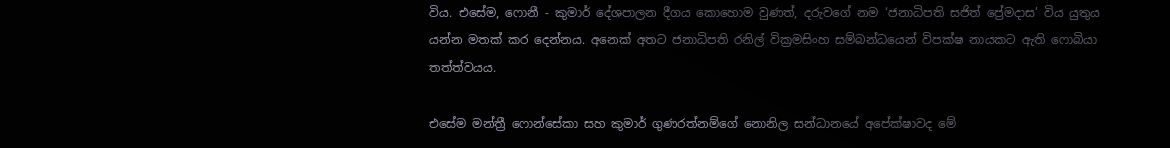විය. එසේම, ෆොනී - කුමාර් දේශපාලන දීගය කොහොම වුණත්, දරුවගේ නම ‘ජනාධිපති සජිත් ප්‍රේමදාස’ විය යුතුය යන්න මතක් කර දෙන්නය. අනෙක් අතට ජනාධිපති රනිල් වික්‍රමසිංහ සම්බන්ධයෙන් විපක්ෂ නායකට ඇති ෆොබියා තත්ත්වයය.

එසේම මන්ත්‍රී ෆොන්සේකා සහ කුමාර් ගුණරත්නම්ගේ නොනිල සන්ධානයේ අපේක්ෂාවද මේ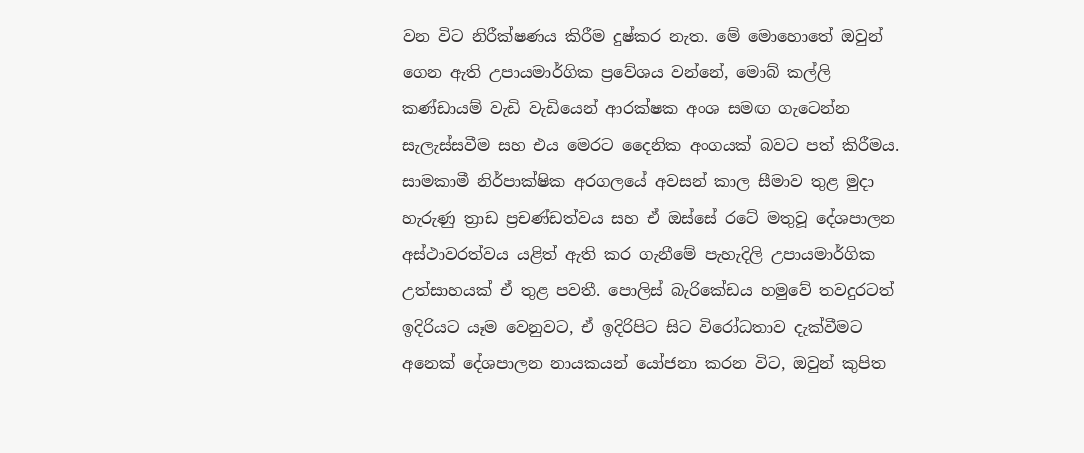වන විට නිරීක්ෂණය කිරීම දුෂ්කර නැත. මේ මොහොතේ ඔවුන් ගෙන ඇති උපායමාර්ගික ප්‍රවේශය වන්නේ, මොබ් කල්ලි කණ්ඩායම් වැඩි වැඩියෙන් ආරක්ෂක අංශ සමඟ ගැටෙන්න සැලැස්සවීම සහ එය මෙරට දෛනික අංගයක් බවට පත් කිරීමය. සාමකාමී නිර්පාක්ෂික අරගලයේ අවසන් කාල සීමාව තුළ මුදා හැරුණු ත්‍රාඩ ප්‍රචණ්ඩත්වය සහ ඒ ඔස්සේ රටේ මතුවූ දේශපාලන අස්ථාවරත්වය යළිත් ඇති කර ගැනීමේ පැහැදිලි උපායමාර්ගික උත්සාහයක් ඒ තුළ පවතී. පොලිස් බැරිකේඩය හමුවේ තවදුරටත් ඉදිරියට යෑම වෙනුවට, ඒ ඉදිරිපිට සිට විරෝධතාව දැක්වීමට අනෙක් දේශපාලන නායකයන් යෝජනා කරන විට, ඔවුන් කුපිත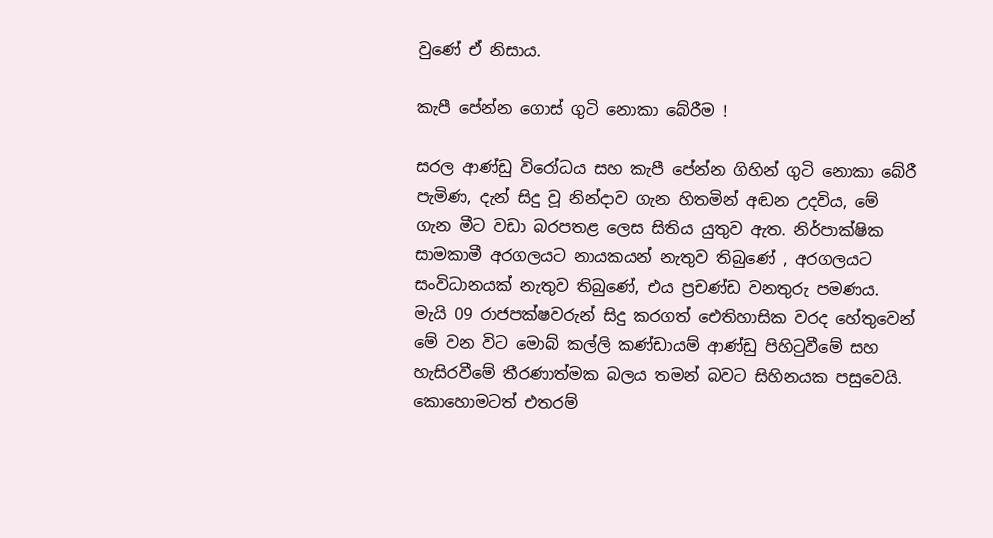වුණේ ඒ නිසාය.

කැපී පේන්න ගොස් ගුටි නොකා බේරීම !

සරල ආණ්ඩු විරෝධය සහ කැපී පේන්න ගිහින් ගුටි නොකා බේරී පැමිණ, දැන් සිදු වූ නින්දාව ගැන හිතමින් අඬන උදවිය, මේ ගැන මීට වඩා බරපතළ ලෙස සිතිය යුතුව ඇත. නිර්පාක්ෂික සාමකාමී අරගලයට නායකයන් නැතුව තිබුණේ , අරගලයට සංවිධානයක් නැතුව තිබුණේ, එය ප්‍රචණ්ඩ වනතුරු පමණය. මැයි 09 රාජපක්ෂවරුන් සිදු කරගත් ඓතිහාසික වරද හේතුවෙන් මේ වන විට මොබ් කල්ලි කණ්ඩායම් ආණ්ඩු පිහිටුවීමේ සහ හැසිරවීමේ තීරණාත්මක බලය තමන් බවට සිහිනයක පසුවෙයි. කොහොමටත් එතරම්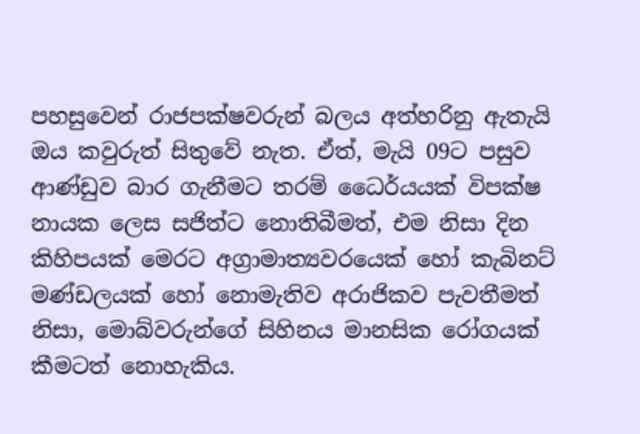පහසුවෙන් රාජපක්ෂවරුන් බලය අත්හරිනු ඇතැයි ඔය කවුරුත් සිතුවේ නැත. ඒත්, මැයි 09ට පසුව ආණ්ඩුව බාර ගැනීමට තරම් ධෛර්යයක් විපක්ෂ නායක ලෙස සජිත්ට නොතිබීමත්, එම නිසා දින කිහිපයක් මෙරට අග්‍රාමාත්‍යවරයෙක් හෝ කැබිනට් මණ්ඩලයක් හෝ නොමැතිව අරාජිකව පැවතීමත් නිසා, මොබ්වරුන්ගේ සිහිනය මානසික රෝගයක් කීමටත් නොහැකිය.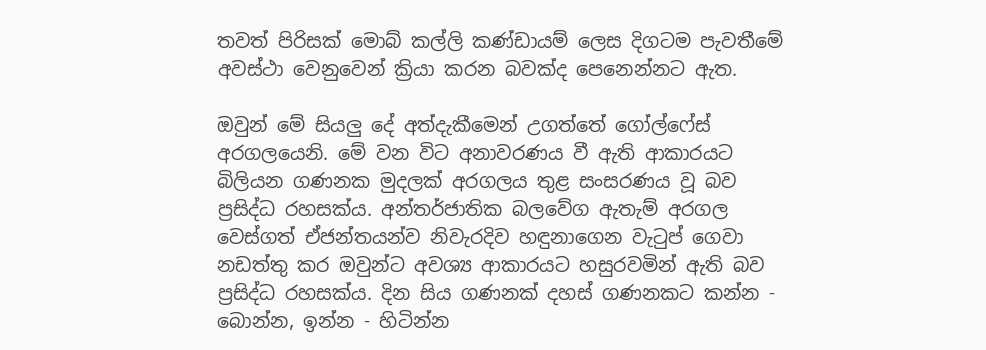තවත් පිරිසක් මොබ් කල්ලි කණ්ඩායම් ලෙස දිගටම පැවතීමේ අවස්ථා වෙනුවෙන් ක්‍රියා කරන බවක්ද පෙනෙන්නට ඇත.

ඔවුන් මේ සියලු දේ අත්දැකීමෙන් උගත්තේ ගෝල්ෆේස් අරගලයෙනි. මේ වන විට අනාවරණය වී ඇති ආකාරයට බිලියන ගණනක මුදලක් අරගලය තුළ සංසරණය වූ බව ප්‍රසිද්ධ රහසක්ය. අන්තර්ජාතික බලවේග ඇතැම් අරගල වෙස්ගත් ඒජන්තයන්ව නිවැරදිව හඳුනාගෙන වැටුප් ගෙවා නඩත්තු කර ඔවුන්ට අවශ්‍ය ආකාරයට හසුරවමින් ඇති බව ප්‍රසිද්ධ රහසක්ය. දින සිය ගණනක් දහස් ගණනකට කන්න - බොන්න, ඉන්න - හිටින්න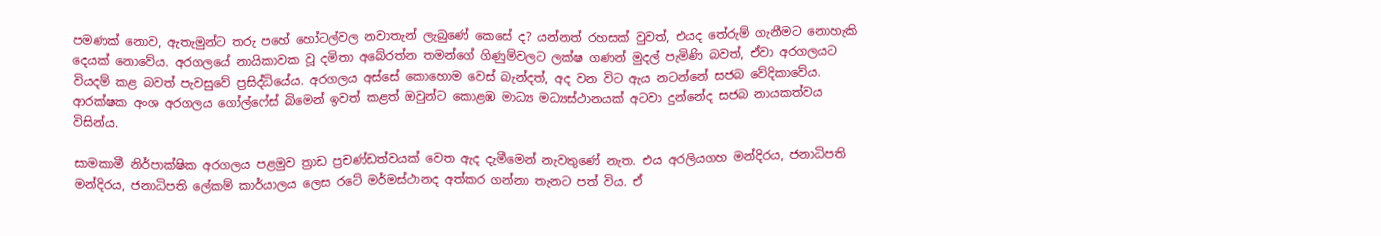පමණක් නොව, ඇතැමුන්ට තරු පහේ හෝටල්වල නවාතැන් ලැබුණේ කෙසේ ද? යන්නත් රහසක් වුවත්, එයද තේරුම් ගැනීමට නොහැකි දෙයක් නොවේය. අරගලයේ නායිකාවක වූ දමිතා අබේරත්න තමන්ගේ ගිණුම්වලට ලක්ෂ ගණන් මුදල් පැමිණි බවත්, ඒවා අරගලයට වියදම් කළ බවත් පැවසුවේ ප්‍රසිද්ධියේය. අරගලය අස්සේ කොහොම වෙස් බැන්දත්, අද වන විට ඇය නටන්නේ සජබ වේදිකාවේය. ආරක්ෂක අංශ අරගලය ගෝල්ෆේස් බිමෙන් ඉවත් කළත් ඔවුන්ට කොළඹ මාධ්‍ය මධ්‍යස්ථානයක් අටවා දුන්නේද සජබ නායකත්වය විසින්ය.

සාමකාමී නිර්පාක්ෂික අරගලය පළමුව ත්‍රාඩ ප්‍රචණ්ඩත්වයක් වෙත ඇද දැමීමෙන් නැවතුණේ නැත. එය අරලියගහ මන්දිරය, ජනාධිපති මන්දිරය, ජනාධිපති ලේකම් කාර්යාලය ලෙස රටේ මර්මස්ථානද අත්කර ගන්නා තැනට පත් විය. ඒ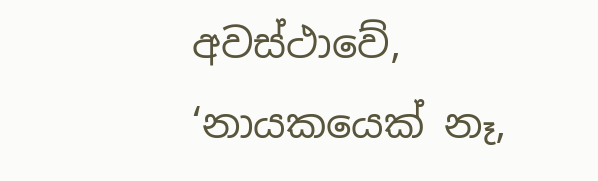අවස්ථාවේ, ‘නායකයෙක් නෑ,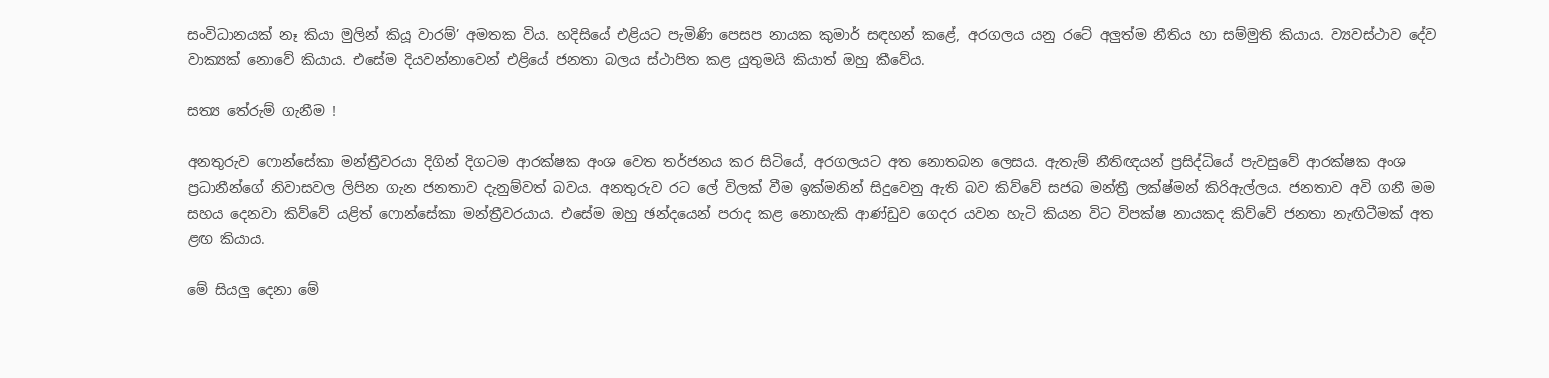සංවිධානයක් නෑ කියා මුලින් කියූ වාරම්’ අමතක විය. හදිසියේ එළියට පැමිණි පෙසප නායක කුමාර් සඳහන් කළේ, අරගලය යනු රටේ අලුත්ම නීතිය හා සම්මුති කියාය. ව්‍යවස්ථාව දේව වාක්‍යක් නොවේ කියාය. එසේම දියවන්නාවෙන් එළියේ ජනතා බලය ස්ථාපිත කළ යුතුමයි කියාත් ඔහු කීවේය.

සත්‍ය තේරුම් ගැනීම !

අනතුරුව ෆොන්සේකා මන්ත්‍රීවරයා දිගින් දිගටම ආරක්ෂක අංශ වෙත තර්ජනය කර සිටියේ, අරගලයට අත නොතබන ලෙසය. ඇතැම් නීතිඥයන් ප්‍රසිද්ධියේ පැවසුවේ ආරක්ෂක අංශ ප්‍රධානීන්ගේ නිවාසවල ලිපින ගැන ජනතාව දැනුම්වත් බවය. අනතුරුව රට ලේ විලක් වීම ඉක්මනින් සිදුවෙනු ඇති බව කිව්වේ සජබ මන්ත්‍රී ලක්ෂ්මන් කිරිඇල්ලය. ජනතාව අවි ගනී මම සහය දෙනවා කිව්වේ යළිත් ෆොන්සේකා මන්ත්‍රීවරයාය. එසේම ඔහු ඡන්දයෙන් පරාද කළ නොහැකි ආණ්ඩුව ගෙදර යවන හැටි කියන විට විපක්ෂ නායකද කිව්වේ ජනතා නැඟිටීමක් අත ළඟ කියාය.

මේ සියලු දෙනා මේ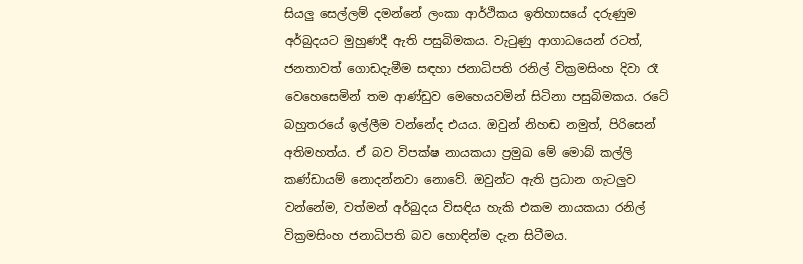සියලු සෙල්ලම් දමන්නේ ලංකා ආර්ථිකය ඉතිහාසයේ දරුණුම අර්බුදයට මුහුණදී ඇති පසුබිමකය. වැටුණු ආගාධයෙන් රටත්, ජනතාවත් ගොඩදැමීම සඳහා ජනාධිපති රනිල් වික්‍රමසිංහ දිවා රෑ වෙහෙසෙමින් තම ආණ්ඩුව මෙහෙයවමින් සිටිනා පසුබිමකය. රටේ බහුතරයේ ඉල්ලීම වන්නේද එයය. ඔවුන් නිහඬ නමුත්, පිරිසෙන් අතිමහත්ය. ඒ බව විපක්ෂ නායකයා ප්‍රමුඛ මේ මොබ් කල්ලි කණ්ඩායම් නොදන්නවා නොවේ. ඔවුන්ට ඇති ප්‍රධාන ගැටලුව වන්නේම, වත්මන් අර්බුදය විසඳිය හැකි එකම නායකයා රනිල් වික්‍රමසිංහ ජනාධිපති බව හොඳින්ම දැන සිටීමය.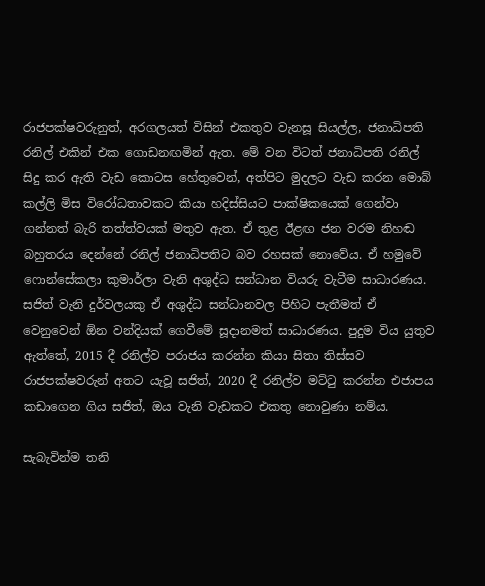රාජපක්ෂවරුනුත්, අරගලයත් විසින් එකතුව වැනසූ සියල්ල, ජනාධිපති රනිල් එකින් එක ගොඩනඟමින් ඇත. මේ වන විටත් ජනාධිපති රනිල් සිදු කර ඇති වැඩ කොටස හේතුවෙන්, අත්පිට මුදලට වැඩ කරන මොබ් කල්ලි මිස විරෝධතාවකට කියා හදිස්සියට පාක්ෂිකයෙක් ගෙන්වා ගන්නත් බැරි තත්ත්වයක් මතුව ඇත. ඒ තුළ ඊළඟ ජන වරම නිහඬ බහුතරය දෙන්නේ රනිල් ජනාධිපතිට බව රහසක් නොවේය. ඒ හමුවේ ෆොන්සේකලා කුමාර්ලා වැනි අශුද්ධ සන්ධාන වියරු වැටීම සාධාරණය. සජිත් වැනි දුර්වලයකු ඒ අශුද්ධ සන්ධානවල පිහිට පැතීමත් ඒ වෙනුවෙන් ඕන වන්දියක් ගෙවීමේ සූදානමත් සාධාරණය. පුදුම විය යුතුව ඇත්තේ, 2015 දී රනිල්ව පරාජය කරන්න කියා සිතා තිස්සව රාජපක්ෂවරුන් අතට යැවූ සජිත්, 2020 දී රනිල්ව මට්ටු කරන්න එජාපය කඩාගෙන ගිය සජිත්, ඔය වැනි වැඩකට එකතු නොවුණා නම්ය.

සැබැවින්ම තනි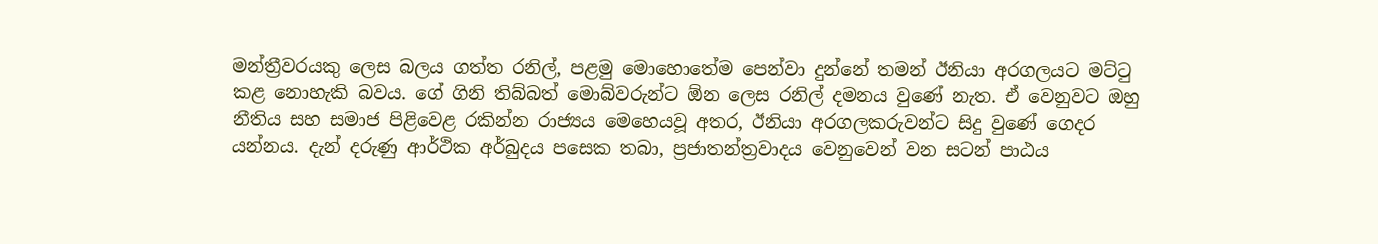මන්ත්‍රීවරයකු ලෙස බලය ගත්ත රනිල්, පළමු මොහොතේම පෙන්වා දුන්නේ තමන් ඊනියා අරගලයට මට්ටු කළ නොහැකි බවය. ගේ ගිනි තිබ්බත් මොබ්වරුන්ට ඕන ලෙස රනිල් දමනය වුණේ නැත. ඒ වෙනුවට ඔහු නීතිය සහ සමාජ පිළිවෙළ රකින්න රාජ්‍යය මෙහෙයවූ අතර, ඊනියා අරගලකරුවන්ට සිදු වුණේ ගෙදර යන්නය. දැන් දරුණු ආර්ථික අර්බුදය පසෙක තබා, ප්‍රජාතන්ත්‍රවාදය වෙනුවෙන් වන සටන් පාඨය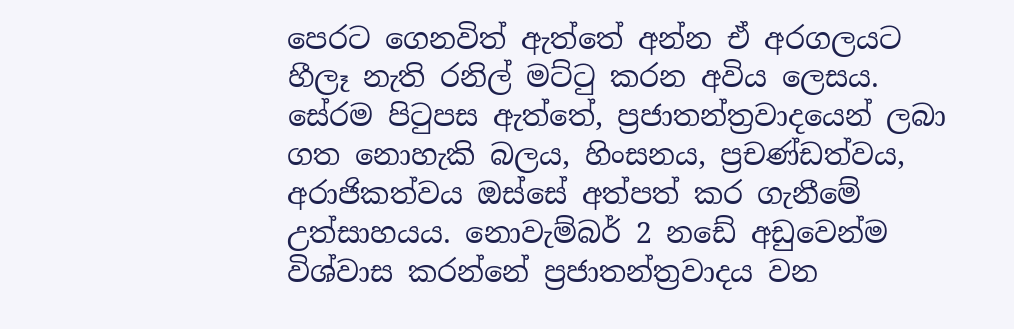පෙරට ගෙනවිත් ඇත්තේ අන්න ඒ අරගලයට හීලෑ නැති රනිල් මට්ටු කරන අවිය ලෙසය. සේරම පිටුපස ඇත්තේ, ප්‍රජාතන්ත්‍රවාදයෙන් ලබා ගත නොහැකි බලය, හිංසනය, ප්‍රචණ්ඩත්වය, අරාජිකත්වය ඔස්සේ අත්පත් කර ගැනීමේ උත්සාහයය. නොවැම්බර් 2 නඩේ අඩුවෙන්ම විශ්වාස කරන්නේ ප්‍රජාතන්ත්‍රවාදය වන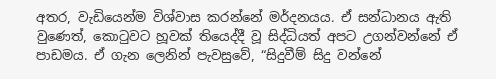අතර, වැඩියෙන්ම විශ්වාස කරන්නේ මර්දනයය. ඒ සන්ධානය ඇති වුණෙත්, කොටුවට හූවක් තියෙද්දී වූ සිද්ධියත් අපට උගන්වන්නේ ඒ පාඩමය. ඒ ගැන ලෙනින් පැවසුවේ, “සිදුවීම් සිදු වන්නේ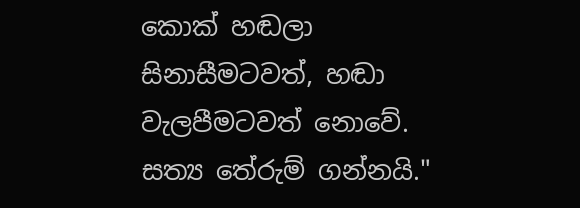කොක් හඬලා සිනාසීමටවත්, හඬා වැලපීමටවත් නොවේ. සත්‍ය තේරුම් ගන්නයි."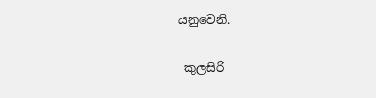යනුවෙනි.

 කුලසිරි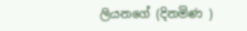ලියනගේ (දිනමිණ )